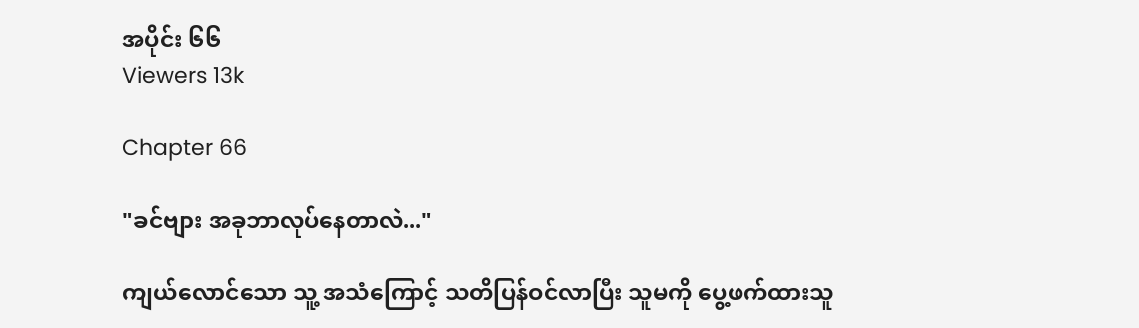အပိုင်း ၆၆
Viewers 13k

Chapter 66

"ခင်ဗျား အခုဘာလုပ်နေတာလဲ..."

ကျယ်လောင်သော သူ့ အသံကြောင့် သတိပြန်ဝင်လာပြီး သူမကို ပွေ့ဖက်ထားသူ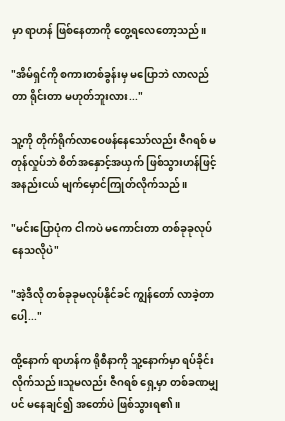မှာ ရာဟန် ဖြစ်နေတာကို တွေ့ရလေတော့သည်။

"အိမ်ရှင်ကို စကားတစ်ခွန်းမှ မပြောဘဲ လာလည်တာ ရိုင်းတာ မဟုတ်ဘူးလား..."

သူ့ကို တိုက်ရိုက်လာဝေဖန်နေသော်လည်း ဇီဂရစ် မတုန်လှုပ်ဘဲ စိတ်အနှောင့်အယှက် ဖြစ်သွားဟန်ဖြင့် အနည်းငယ် မျက်မှောင်ကြုတ်လိုက်သည်။

"မင်းပြောပုံက ငါကပဲ မကောင်းတာ တစ်ခုခုလုပ်နေသလိုပဲ"

"အဲ့ဒီလို တစ်ခုခုမလုပ်နိုင်ခင် ကျွန်တော် လာခဲ့တာပေါ့..."

ထို့နောက် ရာဟန်က ရိုစီနာကို သူ့နောက်မှာ ရပ်ခိုင်းလိုက်သည်။သူမလည်း ဇီဂရစ် ရှေ့မှာ တစ်ခဏမျှပင် မနေချင်၍ အတော်ပဲ ဖြစ်သွားရ၏။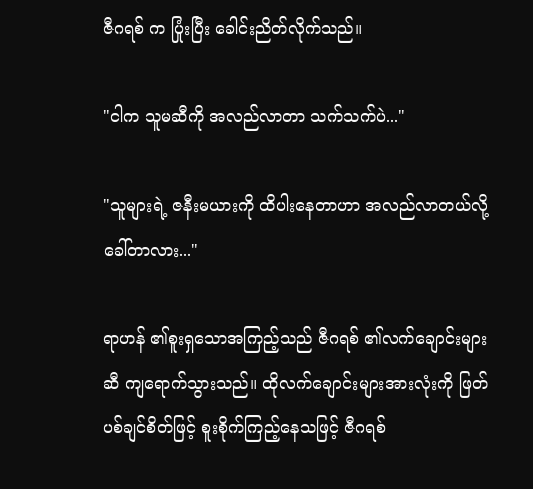ဇီဂရစ် က ပြုံးပြီး ခေါင်းညိတ်လိုက်သည်။

"ငါက သူမဆီကို အလည်လာတာ သက်သက်ပဲ..."

"သူများရဲ့ ဇနီးမယားကို ထိပါးနေတာဟာ အလည်လာတယ်လို့ ခေါ်တာလား..."

ရာဟန် ၏စူးရှသောအကြည့်သည် ဇီဂရစ် ၏လက်ချောင်းများဆီ ကျရောက်သွားသည်။ ထိုလက်ချောင်းများအားလုံးကို ဖြတ်ပစ်ချင်စိတ်ဖြင့် စူးစိုက်ကြည့်နေသဖြင့် ဇီဂရစ်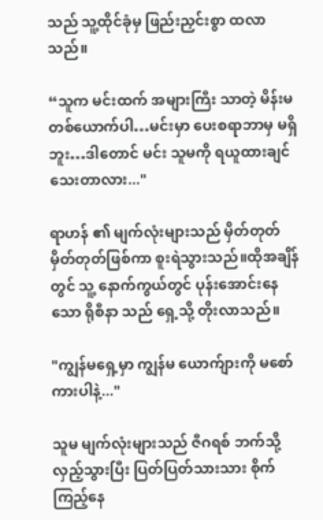သည် သူ့ထိုင်ခုံမှ ဖြည်းညှင်းစွာ ထလာသည်။

“သူက မင်းထက် အများကြီး သာတဲ့ မိန်းမတစ်ယောက်ပါ…မင်းမှာ ပေးစရာဘာမှ မရှိဘူး…ဒါတောင် မင်း သူမကို ရယူထားချင်သေးတာလား..."

ရာဟန် ၏ မျက်လုံးများသည် မှိတ်တုတ်မှိတ်တုတ်ဖြစ်ကာ စူးရဲသွားသည်။ထိုအချိန်တွင် သူ့ နောက်ကွယ်တွင် ပုန်းအောင်းနေသော ရိုစီနာ သည် ရှေ့သို့ တိုးလာသည်။

"ကျွန်မရှေ့မှာ ကျွန်မ ယောက်ျားကို မစော်ကားပါနဲ့..."

သူမ မျက်လုံးများသည် ဇီဂရစ် ဘက်သို့ လှည့်သွားပြီး ပြတ်ပြတ်သားသား စိုက်ကြည့်နေ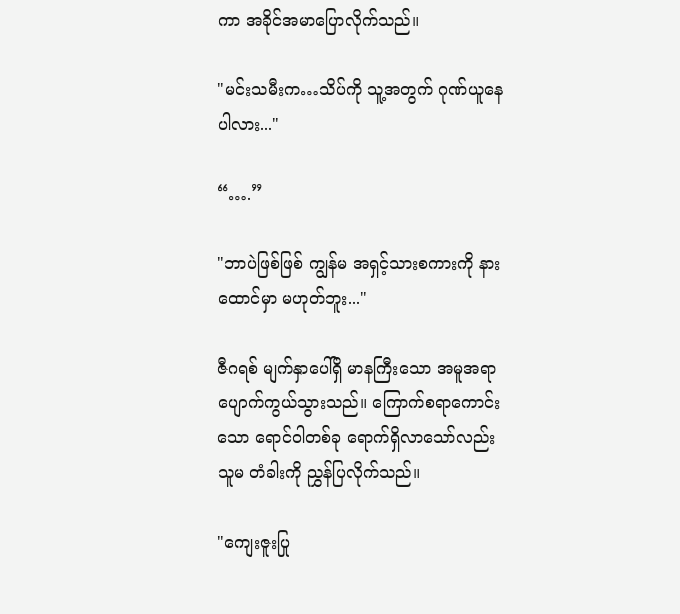ကာ အခိုင်အမာပြောလိုက်သည်။

"မင်းသမီးက…သိပ်ကို သူ့အတွက် ဂုဏ်ယူနေပါလား..."

“….”

"ဘာပဲဖြစ်ဖြစ် ကျွန်မ အရှင့်သားစကားကို နားထောင်မှာ မဟုတ်ဘူး..."

ဇီဂရစ် မျက်နှာပေါ်ရှိ မာနကြီးသော အမူအရာ ပျောက်ကွယ်သွားသည်။ ကြောက်စရာကောင်းသော ရောင်ဝါတစ်ခု ရောက်ရှိလာသော်လည်း သူမ တံခါးကို ညွှန်ပြလိုက်သည်။

"ကျေးဇူးပြု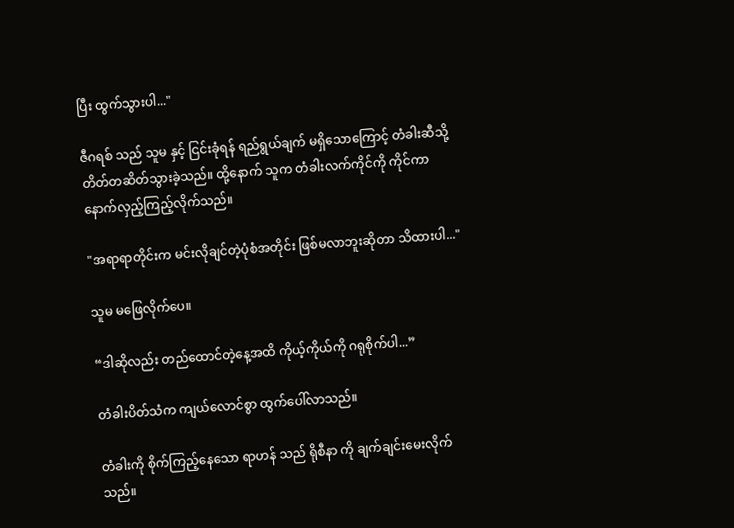ပြီး ထွက်သွားပါ..."

ဇီဂရစ် သည် သူမ နှင့် ငြင်းခုံရန် ရည်ရွယ်ချက် မရှိသောကြောင့် တံခါးဆီသို့ တိတ်တဆိတ်သွားခဲ့သည်။ ထို့နောက် သူက တံခါးလက်ကိုင်ကို ကိုင်ကာ နောက်လှည့်ကြည့်လိုက်သည်။

"အရာရာတိုင်းက မင်းလိုချင်တဲ့ပုံစံအတိုင်း ဖြစ်မလာဘူးဆိုတာ သိထားပါ..."

သူမ မဖြေလိုက်ပေ။

“ဒါဆိုလည်း တည်ထောင်တဲ့နေ့အထိ ကိုယ့်ကိုယ်ကို ဂရုစိုက်ပါ...”

တံခါးပိတ်သံက ကျယ်လောင်စွာ ထွက်ပေါ်လာသည်။

တံခါးကို စိုက်ကြည့်နေသော ရာဟန် သည် ရိုစီနာ ကို ချက်ချင်းမေးလိုက်သည်။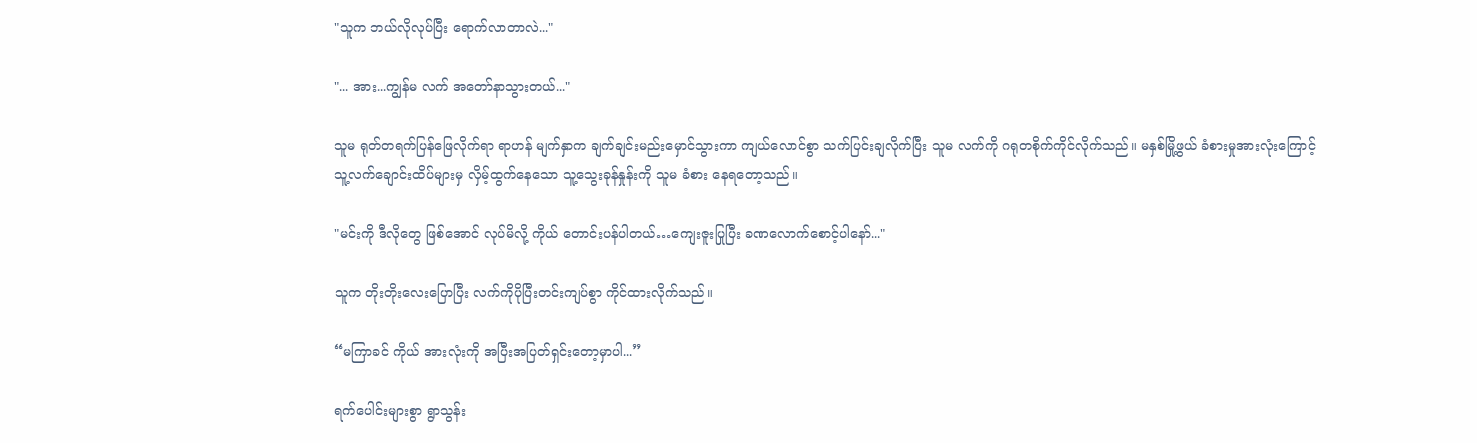"သူက ဘယ်လိုလုပ်ပြီး ရောက်လာတာလဲ..."

"... အား...ကျွန်မ လက် အတော်နာသွားတယ်..."

သူမ ရုတ်တရက်ပြန်ဖြေလိုက်ရာ ရာဟန် မျက်နှာက ချက်ချင်းမည်းမှောင်သွားကာ ကျယ်လောင်စွာ သက်ပြင်းချလိုက်ပြီး သူမ လက်ကို ဂရုတစိုက်ကိုင်လိုက်သည်။ မနှစ်မြို့ဖွယ် ခံစားမှုအားလုံးကြောင့် သူ့လက်ချောင်းထိပ်များမှ လှိမ့်ထွက်နေသော သူ့သွေးခုန်နှုန်းကို သူမ ခံစား နေရတော့သည်။

"မင်းကို ဒီလိုတွေ ဖြစ်အောင် လုပ်မိလို့ ကိုယ် တောင်းပန်ပါတယ်…ကျေးဇူးပြုပြီး ခဏလောက်စောင့်ပါနော်..."

သူက တိုးတိုးလေးပြောပြီး လက်ကိုပိုပြီးတင်းကျပ်စွာ ကိုင်ထားလိုက်သည်။

“မကြာခင် ကိုယ် အားလုံးကို အပြီးအပြတ်ရှင်းတော့မှာပါ...”

ရက်ပေါင်းများစွာ ရွာသွန်း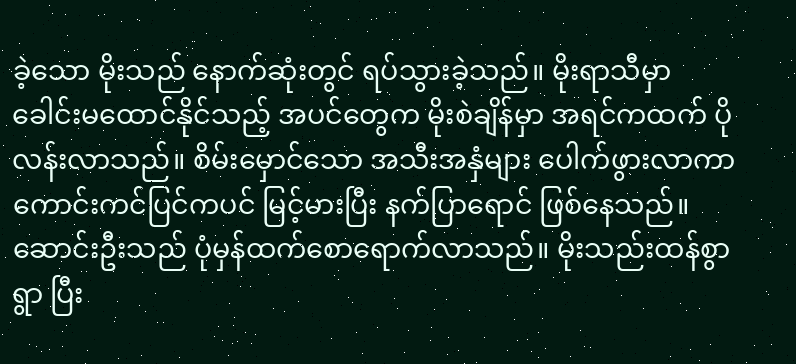ခဲ့သော မိုးသည် နောက်ဆုံးတွင် ရပ်သွားခဲ့သည်။ မိုးရာသီမှာ ခေါင်းမထောင်နိုင်သည့် အပင်တွေက မိုးစဲချိန်မှာ အရင်ကထက် ပိုလန်းလာသည်။ စိမ်းမှောင်သော အသီးအနှံများ ပေါက်ဖွားလာကာ ကောင်းကင်ပြင်ကပင် မြင့်မားပြီး နက်ပြာရောင် ဖြစ်နေသည်။ ဆောင်းဦးသည် ပုံမှန်ထက်စောရောက်လာသည်။ မိုးသည်းထန်စွာရွာ ပြီး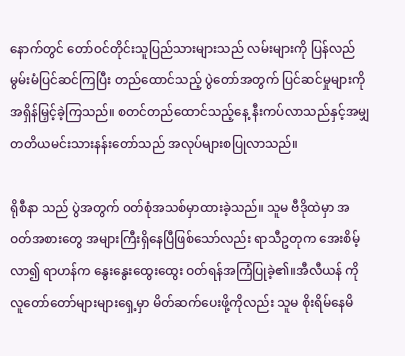နောက်တွင် တော်ဝင်တိုင်းသူပြည်သားများသည် လမ်းများကို ပြန်လည်မွမ်းမံပြင်ဆင်ကြပြီး တည်ထောင်သည့် ပွဲတော်အတွက် ပြင်ဆင်မှုများကို အရှိန်မြှင့်ခဲ့ကြသည်။ စတင်တည်ထောင်သည့်နေ့ နီးကပ်လာသည်နှင့်အမျှ တတိယမင်းသားနန်းတော်သည် အလုပ်များစပြုလာသည်။

ရိုစီနာ သည် ပွဲအတွက် ၀တ်စုံအသစ်မှာထားခဲ့သည်။ သူမ ဗီဒိုထဲမှာ အဝတ်အစားတွေ အများကြီးရှိနေပြီဖြစ်သော်လည်း ရာသီဥတုက အေးစိမ့်လာ၍ ရာဟန်က နွေးနွေးထွေးထွေး ဝတ်ရန်အကြံပြုခဲ့၏။အီလီယန် ကို လူတော်တော်များများရှေ့မှာ မိတ်ဆက်ပေးဖို့ကိုလည်း သူမ စိုးရိမ်နေမိ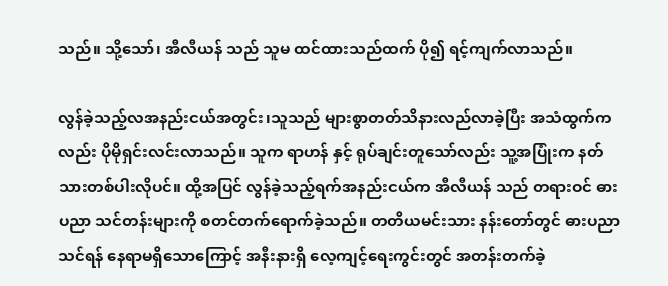သည်။ သို့သော်၊ အီလီယန် သည် သူမ ထင်ထားသည်ထက် ပို၍ ရင့်ကျက်လာသည်။

လွန်ခဲ့သည့်လအနည်းငယ်အတွင်း၊သူသည် များစွာတတ်သိနားလည်လာခဲ့ပြီး အသံထွက်ကလည်း ပိုမိုရှင်းလင်းလာသည်။ သူက ရာဟန် နှင့် ရုပ်ချင်းတူသော်လည်း သူ့အပြုံးက နတ်သားတစ်ပါးလိုပင်။ ထို့အပြင် လွန်ခဲ့သည့်ရက်အနည်းငယ်က အီလီယန် သည် တရားဝင် ဓားပညာ သင်တန်းများကို စတင်တက်ရောက်ခဲ့သည်။ တတိယမင်းသား နန်းတော်တွင် ဓားပညာသင်ရန် နေရာမရှိသောကြောင့် အနီးနားရှိ လေ့ကျင့်ရေးကွင်းတွင် အတန်းတက်ခဲ့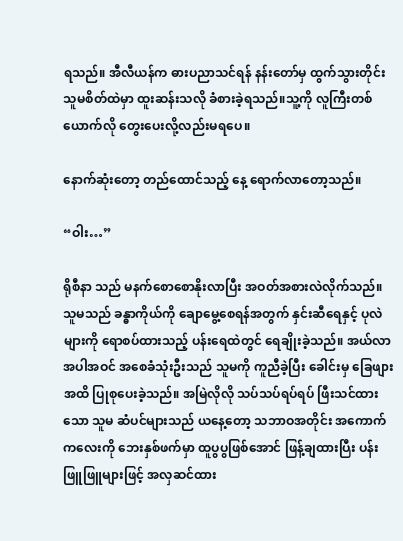ရသည်။ အီလီယန်က ဓားပညာသင်ရန် နန်းတော်မှ ထွက်သွားတိုင်း သူမစိတ်ထဲမှာ ထူးဆန်းသလို ခံစားခဲ့ရသည်။သူ့ကို လူကြီးတစ်ယောက်လို တွေးပေးလို့လည်းမရပေ။

နောက်ဆုံးတော့ တည်ထောင်သည့် နေ့ ရောက်လာတော့သည်။

“ဝါး…”

ရိုစီနာ သည် မနက်စောစောနိုးလာပြီး အဝတ်အစားလဲလိုက်သည်။ သူမသည် ခန္ဓာကိုယ်ကို ချောမွေ့စေရန်အတွက် နှင်းဆီရေနှင့် ပုလဲများကို ရောစပ်ထားသည့် ပန်းရေထဲတွင် ရေချိုးခဲ့သည်။ အယ်လာ အပါအဝင် အစေခံသုံးဦးသည် သူမကို ကူညီခဲ့ပြီး ခေါင်းမှ ခြေဖျားအထိ ပြုစုပေးခဲ့သည်။ အမြဲလိုလို သပ်သပ်ရပ်ရပ် ဖြီးသင်ထားသော သူမ ဆံပင်များသည် ယနေ့တော့ သဘာဝအတိုင်း အကောက်ကလေးကို ဘေးနှစ်ဖက်မှာ ထူပွပွဖြစ်အောင် ဖြန့်ချထားပြီး ပန်းဖြူဖြူများဖြင့် အလှဆင်ထား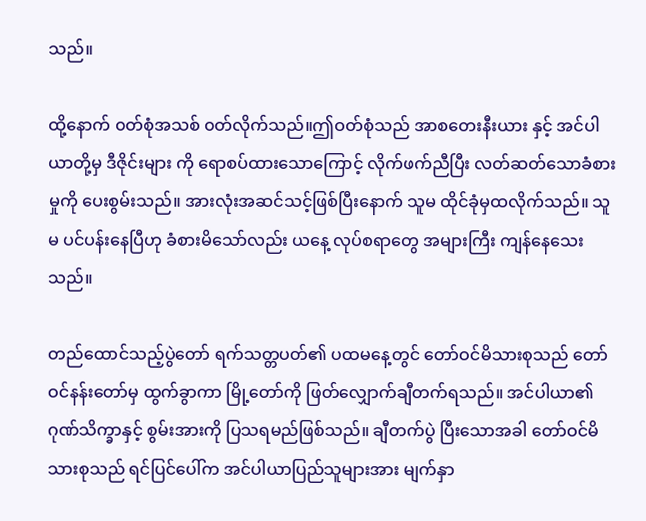သည်။

ထို့နောက် ၀တ်စုံအသစ် ၀တ်လိုက်သည်။ဤဝတ်စုံသည် အာစတေးနီးယား နှင့် အင်ပါယာတို့မှ ဒီဇိုင်းများ ကို ရောစပ်ထားသောကြောင့် လိုက်ဖက်ညီပြီး လတ်ဆတ်သောခံစားမှုကို ပေးစွမ်းသည်။ အားလုံးအဆင်သင့်ဖြစ်ပြီးနောက် သူမ ထိုင်ခုံမှထလိုက်သည်။ သူမ ပင်ပန်းနေပြီဟု ခံစားမိသော်လည်း ယနေ့ လုပ်စရာတွေ အများကြီး ကျန်နေသေးသည်။

တည်ထောင်သည့်ပွဲတော် ရက်သတ္တပတ်၏ ပထမနေ့တွင် တော်ဝင်မိသားစုသည် တော်ဝင်နန်းတော်မှ ထွက်ခွာကာ မြို့တော်ကို ဖြတ်လျှောက်ချီတက်ရသည်။ အင်ပါယာ၏ ဂုဏ်သိက္ခာနှင့် စွမ်းအားကို ပြသရမည်ဖြစ်သည်။ ချီတက်ပွဲ ပြီးသောအခါ တော်ဝင်မိသားစုသည် ရင်ပြင်ပေါ်က အင်ပါယာပြည်သူများအား မျက်နှာ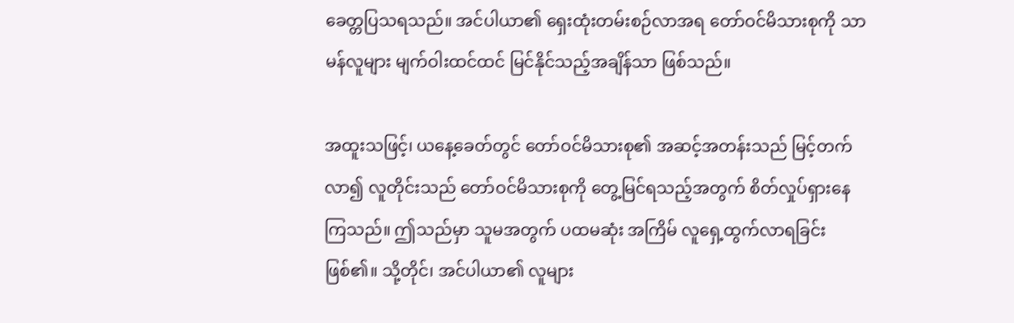ခေတ္တပြသရသည်။ အင်ပါယာ၏ ရှေးထုံးတမ်းစဉ်လာအရ တော်ဝင်မိသားစုကို သာမန်လူများ မျက်ဝါးထင်ထင် မြင်နိုင်သည့်အချိန်သာ ဖြစ်သည်။

အထူးသဖြင့်၊ ယနေ့ခေတ်တွင် တော်ဝင်မိသားစု၏ အဆင့်အတန်းသည် မြင့်တက်လာ၍ လူတိုင်းသည် တော်ဝင်မိသားစုကို တွေ့မြင်ရသည့်အတွက် စိတ်လှုပ်ရှားနေကြသည်။ ဤသည်မှာ သူမအတွက် ပထမဆုံး အကြိမ် လူရှေ့ထွက်လာရခြင်း ဖြစ်၏။ သို့တိုင်၊ အင်ပါယာ၏ လူများ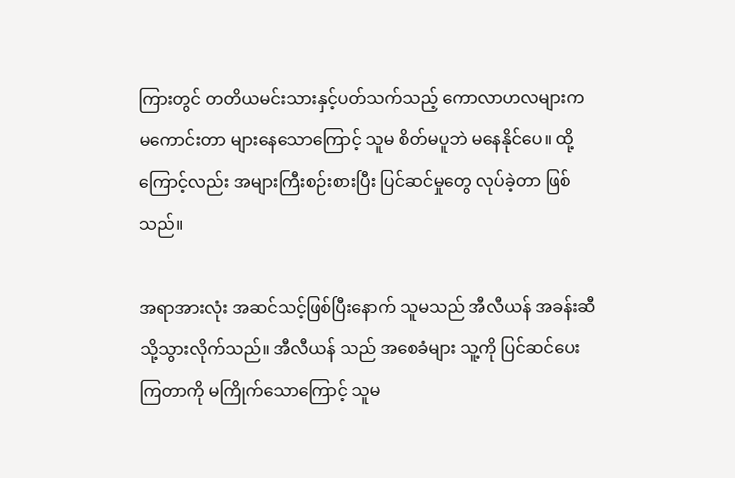ကြားတွင် တတိယမင်းသားနှင့်ပတ်သက်သည့် ကောလာဟလများက မကောင်းတာ များနေသောကြောင့် သူမ စိတ်မပူဘဲ မနေနိုင်ပေ။ ထို့ကြောင့်လည်း အများကြီးစဉ်းစားပြီး ပြင်ဆင်မှုတွေ လုပ်ခဲ့တာ ဖြစ်သည်။

အရာအားလုံး အဆင်သင့်ဖြစ်ပြီးနောက် သူမသည် အီလီယန် အခန်းဆီသို့သွားလိုက်သည်။ အီလီယန် သည် အစေခံများ သူ့ကို ပြင်ဆင်ပေးကြတာကို မကြိုက်သောကြောင့် သူမ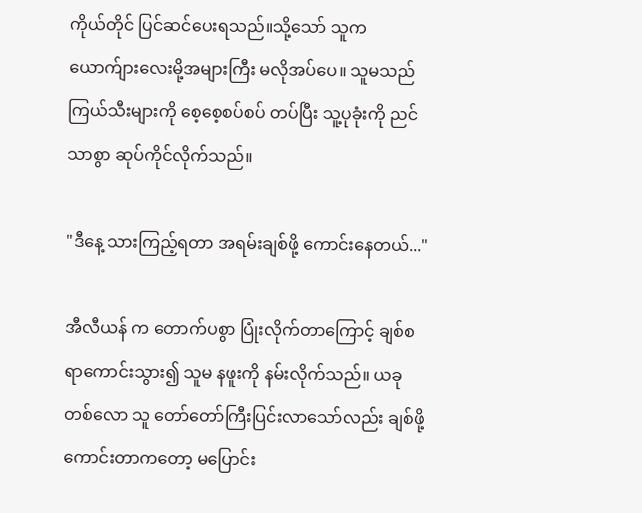ကိုယ်တိုင် ပြင်ဆင်ပေးရသည်။သို့သော် သူက ယောက်ျားလေးမို့အများကြီး မလိုအပ်ပေ။ သူမသည် ကြယ်သီးများကို စေ့စေ့စပ်စပ် တပ်ပြီး သူ့ပုခုံးကို ညင်သာစွာ ဆုပ်ကိုင်လိုက်သည်။

"ဒီနေ့ သားကြည့်ရတာ အရမ်းချစ်ဖို့ ကောင်းနေတယ်..."

အီလီယန် က တောက်ပစွာ ပြုံးလိုက်တာကြောင့် ချစ်စရာကောင်းသွား၍ သူမ နဖူးကို နမ်းလိုက်သည်။ ယခုတစ်လော သူ တော်တော်ကြီးပြင်းလာသော်လည်း ချစ်ဖို့ကောင်းတာကတော့ မပြောင်း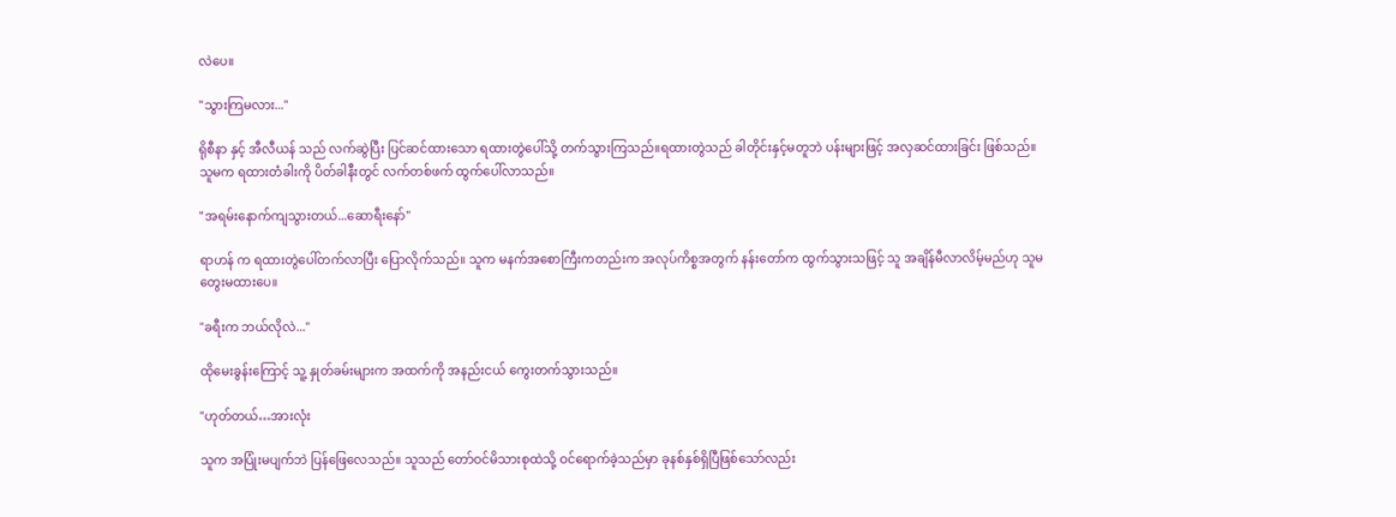လဲပေ။

"သွားကြမလား..."

ရိုစီနာ နှင့် အီလီယန် သည် လက်ဆွဲပြီး ပြင်ဆင်ထားသော ရထားတွဲပေါ်သို့ တက်သွားကြသည်။ရထားတွဲသည် ခါတိုင်းနှင့်မတူဘဲ ပန်းများဖြင့် အလှဆင်ထားခြင်း ဖြစ်သည်။သူမက ရထားတံခါးကို ပိတ်ခါနီးတွင် လက်တစ်ဖက် ထွက်ပေါ်လာသည်။

"အရမ်းနောက်ကျသွားတယ်...ဆောရီးနော်"

ရာဟန် က ရထားတွဲပေါ်တက်လာပြီး ပြောလိုက်သည်။ သူက မနက်အစောကြီးကတည်းက အလုပ်ကိစ္စအတွက် နန်းတော်က ထွက်သွားသဖြင့် သူ အချိန်မီလာလိမ့်မည်ဟု သူမ တွေးမထားပေ။

"ခရီးက ဘယ်လိုလဲ..."

ထိုမေးခွန်းကြောင့် သူ့ နှုတ်ခမ်းများက အထက်ကို အနည်းငယ် ကွေးတက်သွားသည်။

"ဟုတ်တယ်…အားလုံး

သူက အပြုံးမပျက်ဘဲ ပြန်ဖြေလေသည်။ သူသည် တော်ဝင်မိသားစုထဲသို့ ဝင်ရောက်ခဲ့သည်မှာ ခုနစ်နှစ်ရှိပြီဖြစ်သော်လည်း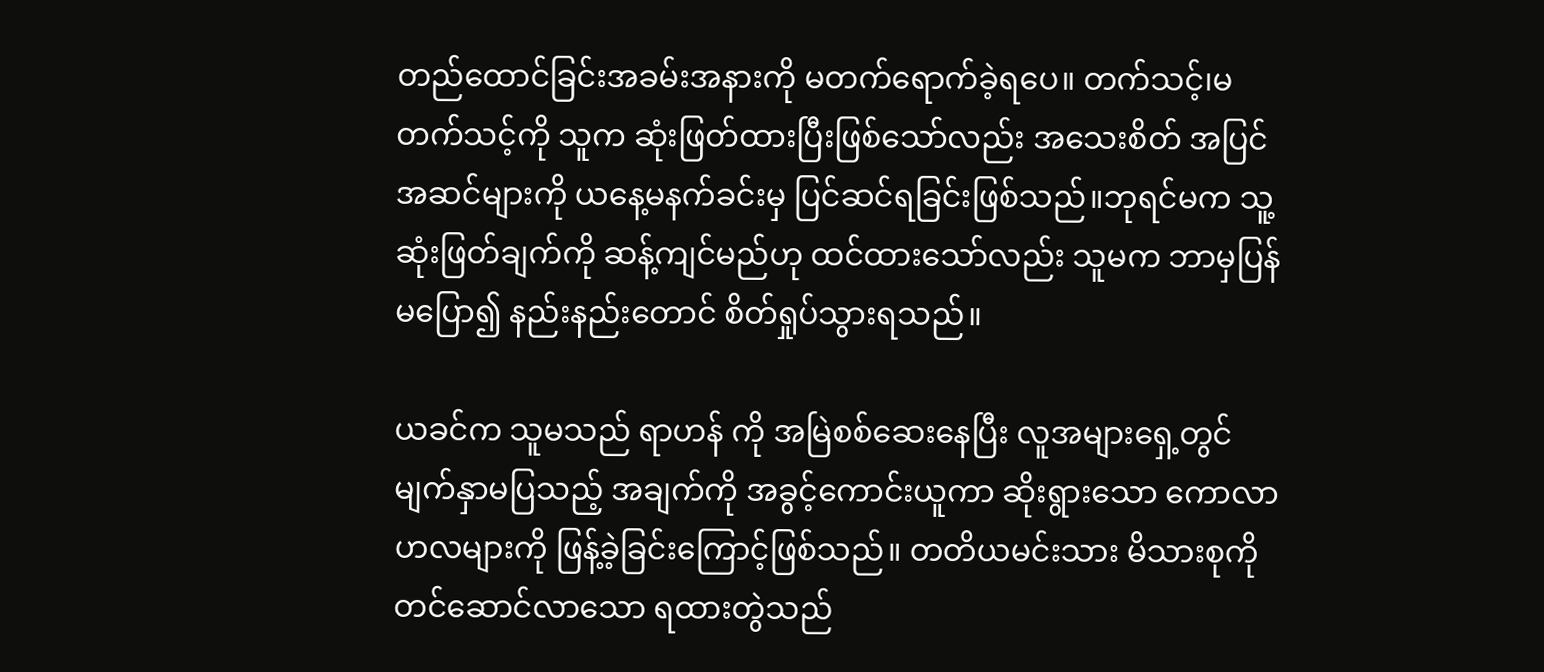တည်ထောင်ခြင်းအခမ်းအနားကို မတက်ရောက်ခဲ့ရပေ။ တက်သင့်၊မတက်သင့်ကို သူက ဆုံးဖြတ်ထားပြီးဖြစ်သော်လည်း အသေးစိတ် အပြင်အဆင်များကို ယနေ့မနက်ခင်းမှ ပြင်ဆင်ရခြင်းဖြစ်သည်။ဘုရင်မက သူ့ဆုံးဖြတ်ချက်ကို ဆန့်ကျင်မည်ဟု ထင်ထားသော်လည်း သူမက ဘာမှပြန်မပြော၍ နည်းနည်းတောင် စိတ်ရှုပ်သွားရသည်။

ယခင်က သူမသည် ရာဟန် ကို အမြဲစစ်ဆေးနေပြီး လူအများရှေ့တွင် မျက်နှာမပြသည့် အချက်ကို အခွင့်ကောင်းယူကာ ဆိုးရွားသော ကောလာဟလများကို ဖြန့်ခဲ့ခြင်းကြောင့်ဖြစ်သည်။ တတိယမင်းသား မိသားစုကို တင်ဆောင်လာသော ရထားတွဲသည်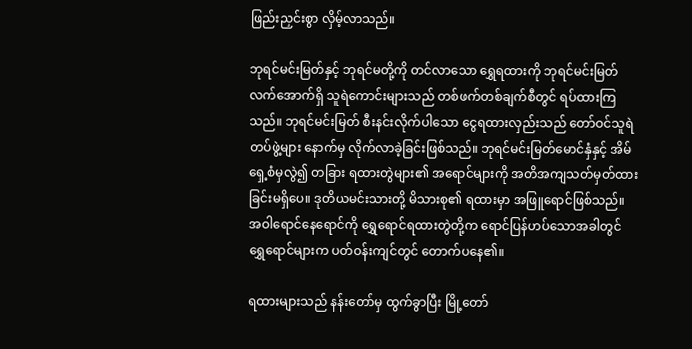ဖြည်းညှင်းစွာ လှိမ့်လာသည်။

ဘုရင်မင်းမြတ်နှင့် ဘုရင်မတို့ကို တင်လာသော ရွှေရထားကို ဘုရင်မင်းမြတ်လက်အောက်ရှိ သူရဲကောင်းများသည် တစ်ဖက်တစ်ချက်စီတွင် ရပ်ထားကြသည်။ ဘုရင်မင်းမြတ် စီးနင်းလိုက်ပါသော ငွေရထားလှည်းသည် တော်ဝင်သူရဲတပ်ဖွဲ့များ နောက်မှ လိုက်လာခဲ့ခြင်းဖြစ်သည်။ ဘုရင်မင်းမြတ်မောင်နှံနှင့် အိမ်ရှေ့စံမှလွဲ၍ တခြား ရထားတွဲများ၏ အရောင်များကို အတိအကျသတ်မှတ်ထားခြင်းမရှိပေ။ ဒုတိယမင်းသားတို့ မိသားစု၏ ရထားမှာ အဖြူရောင်ဖြစ်သည်။ အဝါရောင်နေရောင်ကို ရွှေရောင်ရထားတွဲတို့က ရောင်ပြန်ဟပ်သောအခါတွင် ရွှေရောင်များက ပတ်ဝန်းကျင်တွင် တောက်ပနေ၏။

ရထားများသည် နန်းတော်မှ ထွက်ခွာပြီး မြို့တော်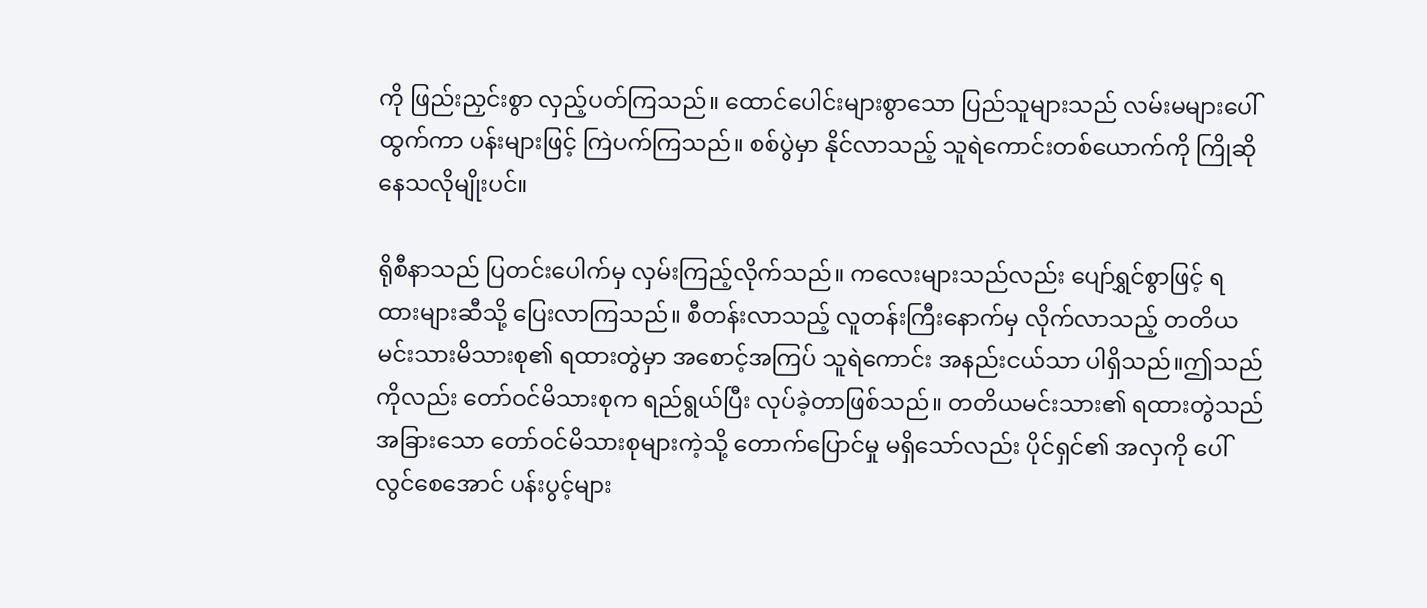ကို ဖြည်းညှင်းစွာ လှည့်ပတ်ကြသည်။ ထောင်ပေါင်းများစွာသော ပြည်သူများသည် လမ်းမများပေါ် ထွက်ကာ ပန်းများဖြင့် ကြဲပက်ကြသည်။ စစ်ပွဲမှာ နိုင်လာသည့် သူရဲကောင်းတစ်ယောက်ကို ကြိုဆိုနေသလိုမျိုးပင်။

ရိုစီနာသည် ပြတင်းပေါက်မှ လှမ်းကြည့်လိုက်သည်။ ကလေးများသည်လည်း ပျော်ရွှင်စွာဖြင့် ရထားများဆီသို့ ပြေးလာကြသည်။ စီတန်းလာသည့် လူတန်းကြီးနောက်မှ လိုက်လာသည့် တတိယမင်းသားမိသားစု၏ ရထားတွဲမှာ အစောင့်အကြပ် သူရဲကောင်း အနည်းငယ်သာ ပါရှိသည်။ဤသည်ကိုလည်း တော်ဝင်မိသားစုက ရည်ရွယ်ပြီး လုပ်ခဲ့တာဖြစ်သည်။ တတိယမင်းသား၏ ရထားတွဲသည် အခြားသော တော်ဝင်မိသားစုများကဲ့သို့ တောက်ပြောင်မှု မရှိသော်လည်း ပိုင်ရှင်၏ အလှကို ပေါ်လွင်စေအောင် ပန်းပွင့်များ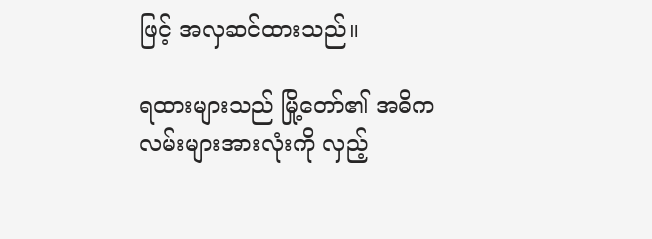ဖြင့် အလှဆင်ထားသည်။

ရထားများသည် မြို့တော်၏ အဓိကလမ်းများအားလုံးကို လှည့်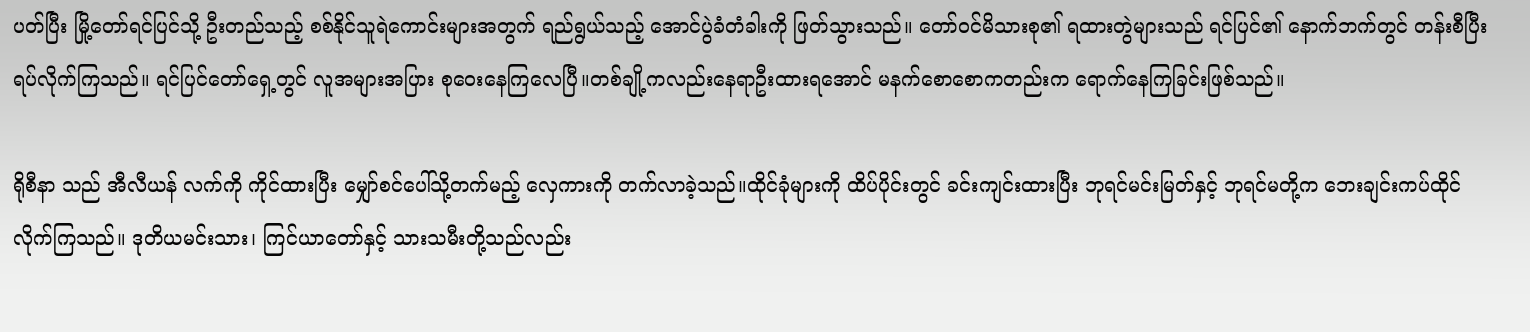ပတ်ပြီး မြို့တော်ရင်ပြင်သို့ ဦးတည်သည့် စစ်နိုင်သူရဲကောင်းများအတွက် ရည်ရွယ်သည့် အောင်ပွဲခံတံခါးကို ဖြတ်သွားသည်။ တော်ဝင်မိသားစု၏ ရထားတွဲများသည် ရင်ပြင်၏ နောက်ဘက်တွင် တန်းစီပြီး ရပ်လိုက်ကြသည်။ ရင်ပြင်တော်ရှေ့တွင် လူအများအပြား စုဝေးနေကြလေပြီ။တစ်ချို့ကလည်းနေရာဦးထားရအောင် မနက်စောစောကတည်းက ရောက်နေကြခြင်းဖြစ်သည်။

ရိုစီနာ သည် အီလီယန် လက်ကို ကိုင်ထားပြီး မျှော်စင်ပေါ်သို့တက်မည့် လှေကားကို တက်လာခဲ့သည်။ထိုင်ခုံများကို ထိပ်ပိုင်းတွင် ခင်းကျင်းထားပြီး ဘုရင်မင်းမြတ်နှင့် ဘုရင်မတို့က ဘေးချင်းကပ်ထိုင်လိုက်ကြသည်။ ဒုတိယမင်းသား၊ ကြင်ယာတော်နှင့် သားသမီးတို့သည်လည်း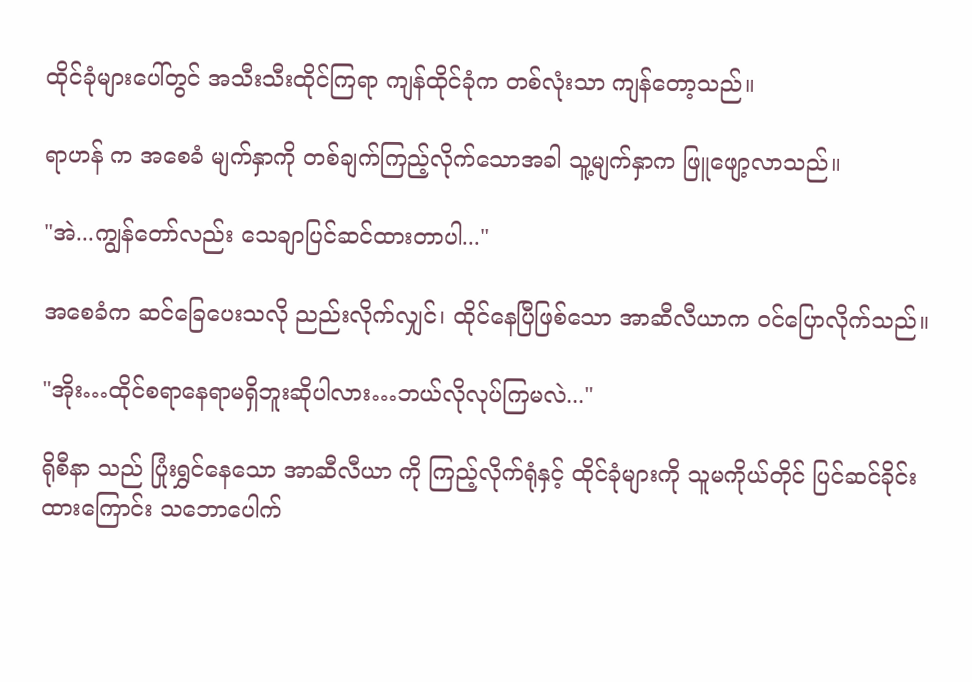ထိုင်ခုံများပေါ်တွင် အသီးသီးထိုင်ကြရာ ကျန်ထိုင်ခုံက တစ်လုံးသာ ကျန်တော့သည်။

ရာဟန် က အစေခံ မျက်နှာကို တစ်ချက်ကြည့်လိုက်သောအခါ သူ့မျက်နှာက ဖြူဖျော့လာသည်။

"အဲ...ကျွန်တော်လည်း သေချာပြင်ဆင်ထားတာပါ..."

အစေခံက ဆင်ခြေပေးသလို ညည်းလိုက်လျှင်၊ ထိုင်နေပြီဖြစ်သော အာဆီလီယာက ဝင်ပြောလိုက်သည်။

"အိုး…ထိုင်စရာနေရာမရှိဘူးဆိုပါလား…ဘယ်လိုလုပ်ကြမလဲ..."

ရိုစီနာ သည် ပြုံးရွှင်နေသော အာဆီလီယာ ကို ကြည့်လိုက်ရုံနှင့် ထိုင်ခုံများကို သူမကိုယ်တိုင် ပြင်ဆင်ခိုင်းထားကြောင်း သဘောပေါက်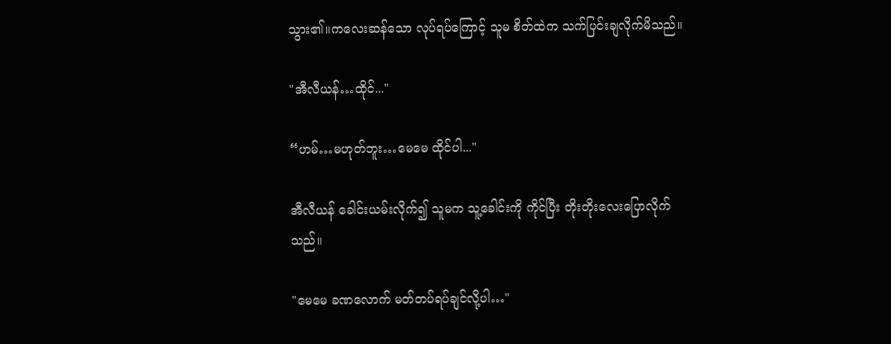သွား၏။ကလေးဆန်သော လုပ်ရပ်ကြောင့် သူမ စိတ်ထဲက သက်ပြင်းချလိုက်မိသည်။

"အီလီယန်…ထိုင်..."

“ဟမ်…မဟုတ်ဘူး…မေမေ ထိုင်ပါ..."

အီလီယန် ခေါင်းယမ်းလိုက်၍ သူမက သူ့ခေါင်းကို ကိုင်ပြီး တိုးတိုးလေးပြောလိုက်သည်။

"မေမေ ခဏလောက် မတ်တပ်ရပ်ချင်လို့ပါ…"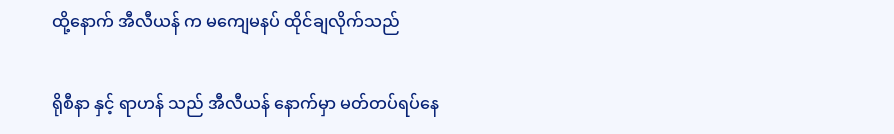ထို့နောက် အီလီယန် က မကျေမနပ် ထိုင်ချလိုက်သည်

ရိုစီနာ နှင့် ရာဟန် သည် အီလီယန် နောက်မှာ မတ်တပ်ရပ်နေ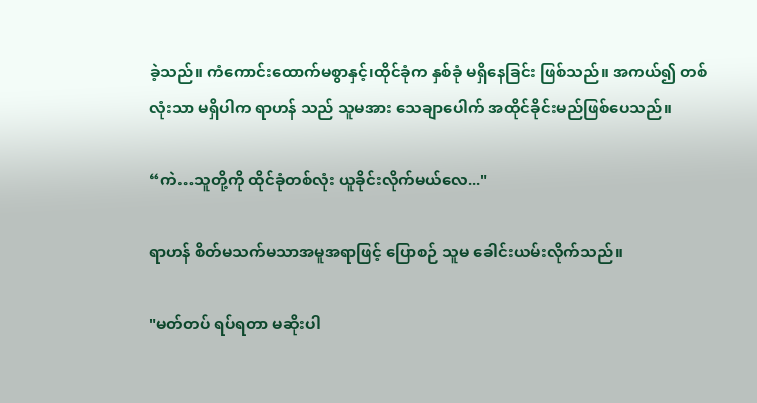ခဲ့သည်။ ကံကောင်းထောက်မစွာနှင့်၊ထိုင်ခုံက နှစ်ခုံ မရှိနေခြင်း ဖြစ်သည်။ အကယ်၍ တစ်လုံးသာ မရှိပါက ရာဟန် သည် သူမအား သေချာပေါက် အထိုင်ခိုင်းမည်ဖြစ်ပေသည်။

“ကဲ…သူတို့ကို ထိုင်ခုံတစ်လုံး ယူခိုင်းလိုက်မယ်လေ..."

ရာဟန် စိတ်မသက်မသာအမူအရာဖြင့် ပြောစဉ် သူမ ခေါင်းယမ်းလိုက်သည်။

"မတ်တပ် ရပ်ရတာ မဆိုးပါ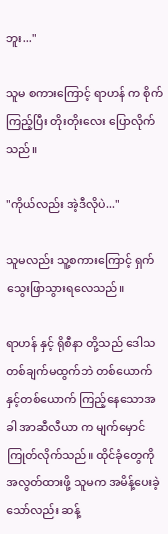ဘူး..."

သူမ စကားကြောင့် ရာဟန် က စိုက်ကြည့်ပြီး တိုးတိုးလေး ပြောလိုက်သည်။

"ကိုယ်လည်း အဲ့ဒီလိုပဲ..."

သူမလည်း သူ့စကားကြောင့် ရှက်သွေးဖြာသွားရလေသည်။

ရာဟန် နှင့် ရိုစီနာ တို့သည် ဒေါသတစ်ချက်မထွက်ဘဲ တစ်ယောက်နှင့်တစ်ယောက် ကြည့်နေသောအခါ အာဆီလီယာ က မျက်မှောင်ကြုတ်လိုက်သည်။ ထိုင်ခုံတွေကို အလွတ်ထားဖို့ သူမက အမိန့်ပေးခဲ့သော်လည်း ဆန့်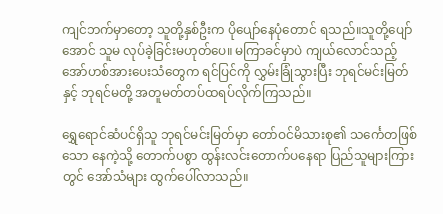ကျင်ဘက်မှာတော့ သူတို့နှစ်ဦးက ပိုပျော်နေပုံတောင် ရသည်။သူတို့ပျော်အောင် သူမ လုပ်ခဲ့ခြင်းမဟုတ်ပေ။ မကြာခင်မှာပဲ ကျယ်လောင်သည့် အော်ဟစ်အားပေးသံတွေက ရင်ပြင်ကို လွှမ်းခြုံသွားပြီး ဘုရင်မင်းမြတ်နှင့် ဘုရင်မတို့ အတူမတ်တပ်ထရပ်လိုက်ကြသည်။

ရွှေရောင်ဆံပင်ရှိသူ ဘုရင်မင်းမြတ်မှာ တော်ဝင်မိသားစု၏ သင်္ကေတဖြစ်သော နေကဲ့သို့ တောက်ပစွာ ထွန်းလင်းတောက်ပနေရာ ပြည်သူများကြားတွင် အော်သံများ ထွက်ပေါ်လာသည်။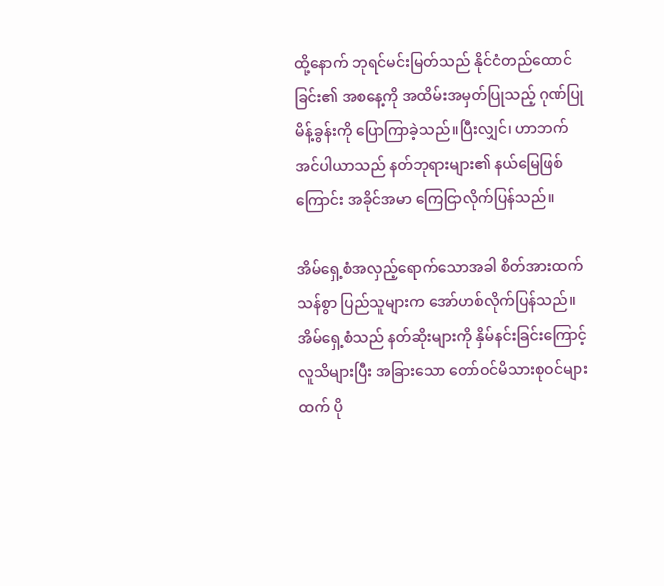ထို့နောက် ဘုရင်မင်းမြတ်သည် နိုင်ငံတည်ထောင်ခြင်း၏ အစနေ့ကို အထိမ်းအမှတ်ပြုသည့် ဂုဏ်ပြုမိန့်ခွန်းကို ပြောကြာခဲ့သည်။ပြီးလျှင်၊ ဟာဘက် အင်ပါယာသည် နတ်ဘုရားများ၏ နယ်မြေဖြစ်ကြောင်း အခိုင်အမာ ကြေငြာလိုက်ပြန်သည်။

အိမ်ရှေ့စံအလှည့်ရောက်သောအခါ စိတ်အားထက်သန်စွာ ပြည်သူများက အော်ဟစ်လိုက်ပြန်သည်။ အိမ်ရှေ့စံသည် နတ်ဆိုးများကို နှိမ်နင်းခြင်းကြောင့် လူသိများပြီး အခြားသော တော်ဝင်မိသားစုဝင်များထက် ပို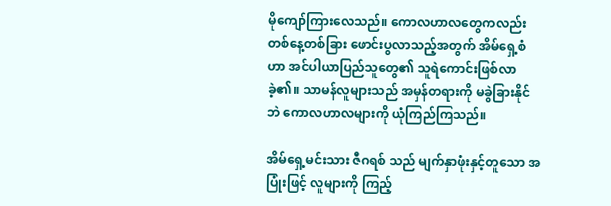မိုကျော်ကြားလေသည်။ ကောလဟာလတွေကလည်း တစ်နေ့တစ်ခြား ဖောင်းပွလာသည့်အတွက် အိမ်ရှေ့စံဟာ အင်ပါယာပြည်သူတွေ၏ သူရဲကောင်းဖြစ်လာခဲ့၏။ သာမန်လူများသည် အမှန်တရားကို မခွဲခြားနိုင်ဘဲ ကောလဟာလများကို ယုံကြည်ကြသည်။

အိမ်ရှေ့မင်းသား ဇီဂရစ် သည် မျက်နှာဖုံးနှင့်တူသော အပြုံးဖြင့် လူများကို ကြည့်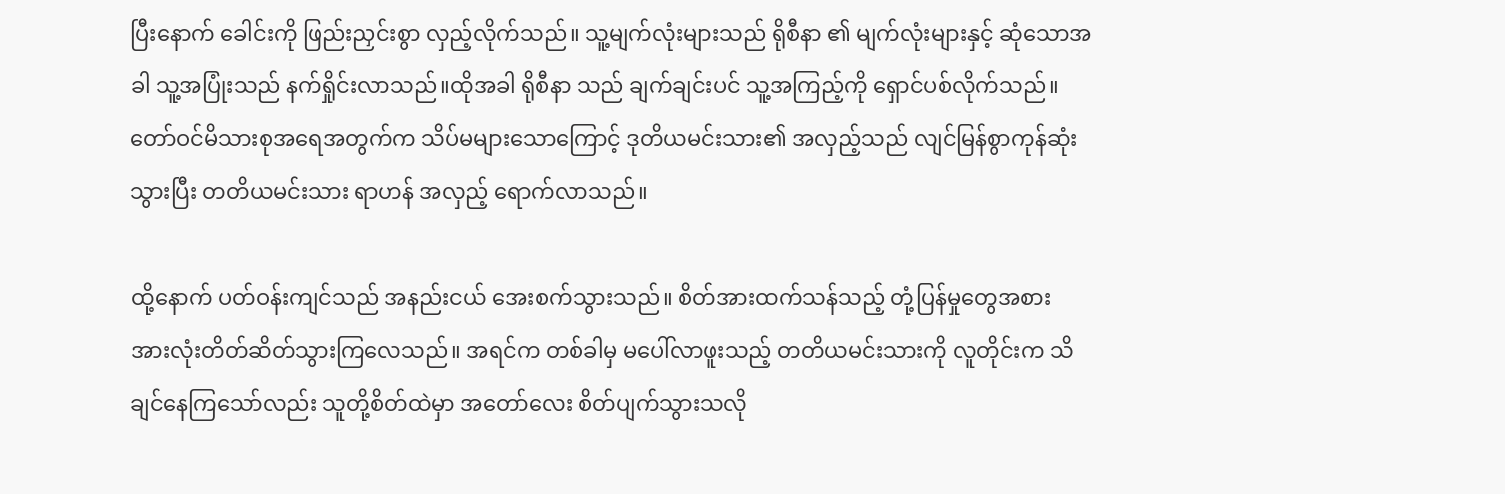ပြီးနောက် ခေါင်းကို ဖြည်းညှင်းစွာ လှည့်လိုက်သည်။ သူ့မျက်လုံးများသည် ရိုစီနာ ၏ မျက်လုံးများနှင့် ဆုံသောအခါ သူ့အပြုံးသည် နက်ရှိုင်းလာသည်။ထိုအခါ ရိုစီနာ သည် ချက်ချင်းပင် သူ့အကြည့်ကို ရှောင်ပစ်လိုက်သည်။ တော်ဝင်မိသားစုအရေအတွက်က သိပ်မများသောကြောင့် ဒုတိယမင်းသား၏ အလှည့်သည် လျင်မြန်စွာကုန်ဆုံးသွားပြီး တတိယမင်းသား ရာဟန် အလှည့် ရောက်လာသည်။

ထို့နောက် ပတ်ဝန်းကျင်သည် အနည်းငယ် အေးစက်သွားသည်။ စိတ်အားထက်သန်သည့် တုံ့ပြန်မှုတွေအစား အားလုံးတိတ်ဆိတ်သွားကြလေသည်။ အရင်က တစ်ခါမှ မပေါ်လာဖူးသည့် တတိယမင်းသားကို လူတိုင်းက သိချင်နေကြသော်လည်း သူတို့စိတ်ထဲမှာ အတော်လေး စိတ်ပျက်သွားသလို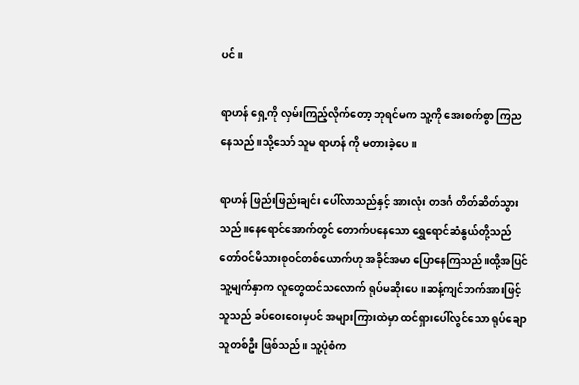ပင်။

ရာဟန် ရှေ့ကို လှမ်းကြည့်လိုက်တော့ ဘုရင်မက သူ့ကို အေးစက်စွာ ကြညနေသည်။သို့သော် သူမ ရာဟန် ကို မတားခဲ့ပေ။

ရာဟန် ဖြည်းဖြည်းချင်း ပေါ်လာသည်နှင့် အားလုံး တဒင်္ဂ တိတ်ဆိတ်သွားသည်။နေရောင်အောက်တွင် တောက်ပနေသော ရွှေရောင်ဆံနွယ်တို့သည် တော်ဝင်မိသားစုဝင်တစ်ယောက်ဟု အခိုင်အမာ ပြောနေကြသည်။ထို့အပြင် သူ့မျက်နှာက လူတွေထင်သလောက် ရုပ်မဆိုးပေ။ဆန့်ကျင်ဘက်အားဖြင့် သူသည် ခပ်ဝေးဝေးမှပင် အများကြားထဲမှာ ထင်ရှားပေါ်လွင်သော ရုပ်ချောသူတစ်ဦး ဖြစ်သည်။ သူ့ပုံစံက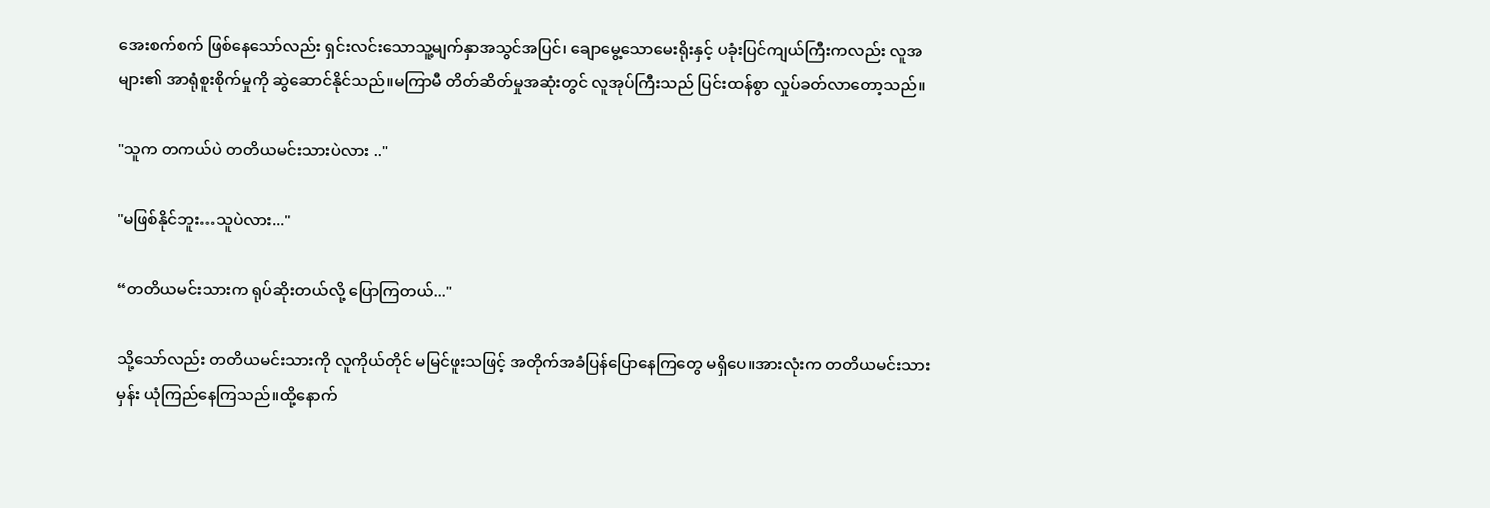အေးစက်စက် ဖြစ်နေသော်လည်း ရှင်းလင်းသောသူ့မျက်နှာအသွင်အပြင်၊ ချောမွေ့သောမေးရိုးနှင့် ပခုံးပြင်ကျယ်ကြီးကလည်း လူအများ၏ အာရုံစူးစိုက်မှုကို ဆွဲဆောင်နိုင်သည်။မကြာမီ တိတ်ဆိတ်မှုအဆုံးတွင် လူအုပ်ကြီးသည် ပြင်းထန်စွာ လှုပ်ခတ်လာတော့သည်။

"သူက တကယ်ပဲ တတိယမင်းသားပဲလား .."

"မဖြစ်နိုင်ဘူး…သူပဲလား..."

“တတိယမင်းသားက ရုပ်ဆိုးတယ်လို့ ပြောကြတယ်..."

သို့သော်လည်း တတိယမင်းသားကို လူကိုယ်တိုင် မမြင်ဖူးသဖြင့် အတိုက်အခံပြန်ပြောနေကြတွေ မရှိပေ။အားလုံးက တတိယမင်းသားမှန်း ယုံကြည်နေကြသည်။ထို့နောက်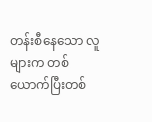တန်းစီနေသော လူများက တစ်ယောက်ပြီးတစ်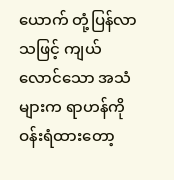ယောက် တုံ့ပြန်လာသဖြင့် ကျယ်လောင်သော အသံများက ရာဟန်ကို ဝန်းရံထားတော့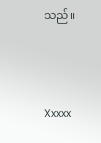သည်။



Xxxxx